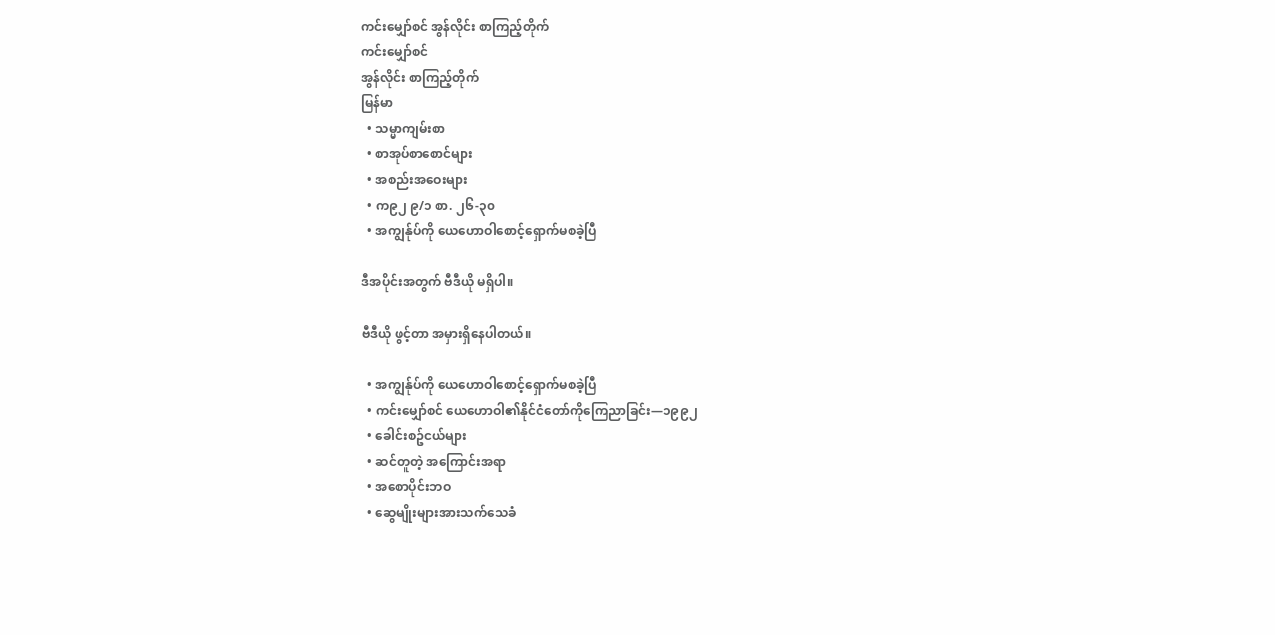ကင်းမျှော်စင် အွန်လိုင်း စာကြည့်တိုက်
ကင်းမျှော်စင်
အွန်လိုင်း စာကြည့်တိုက်
မြန်မာ
  • သမ္မာကျမ်းစာ
  • စာအုပ်စာစောင်များ
  • အစည်းအဝေးများ
  • က၉၂ ၉/၁ စာ. ၂၆-၃၀
  • အကျွန်ုပ်ကို ယေဟောဝါစောင့်ရှောက်မစခဲ့ပြီ

ဒီအပိုင်းအတွက် ဗီဒီယို မရှိပါ။

ဗီဒီယို ဖွင့်တာ အမှားရှိနေပါတယ်။

  • အကျွန်ုပ်ကို ယေဟောဝါစောင့်ရှောက်မစခဲ့ပြီ
  • ကင်းမျှော်စင် ယေဟောဝါ၏နိုင်ငံတော်ကိုကြေညာခြင်း—၁၉၉၂
  • ခေါင်းစဥ်ငယ်များ
  • ဆင်တူတဲ့ အကြောင်းအရာ
  • အစောပိုင်းဘဝ
  • ဆွေမျိုးများအားသက်သေခံ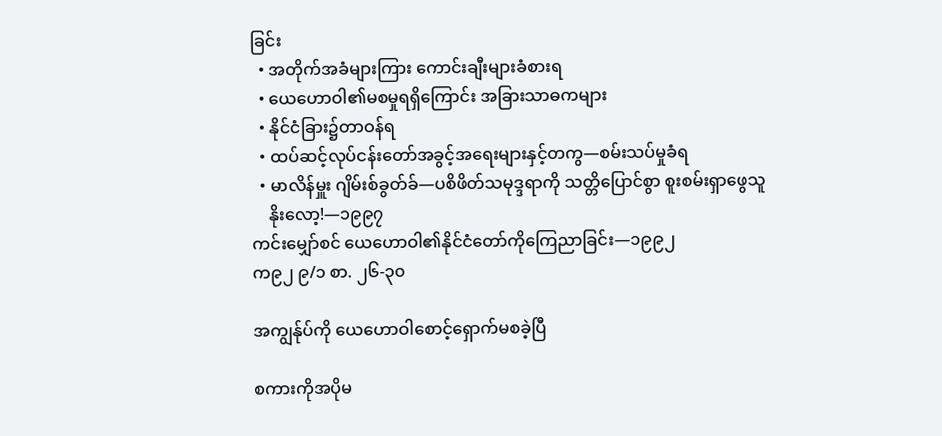ခြင်း
  • အတိုက်အခံများကြား ကောင်းချီးများခံစားရ
  • ယေဟောဝါ၏မစမှုရရှိကြောင်း အခြားသာဓကများ
  • နိုင်ငံခြား၌တာဝန်ရ
  • ထပ်ဆင့်လုပ်ငန်းတော်အခွင့်အရေးများနှင့်တကွ—စမ်းသပ်မှုခံရ
  • မာလိန်မှူး ဂျိမ်းစ်ခွတ်ခ်—ပစိဖိတ်သမုဒ္ဒရာကို သတ္တိပြောင်စွာ စူးစမ်းရှာဖွေသူ
    နိုးလော့!—၁၉၉၇
ကင်းမျှော်စင် ယေဟောဝါ၏နိုင်ငံတော်ကိုကြေညာခြင်း—၁၉၉၂
က၉၂ ၉/၁ စာ. ၂၆-၃၀

အကျွန်ုပ်ကို ယေဟောဝါစောင့်ရှောက်မစခဲ့ပြီ

စကားကိုအပိုမ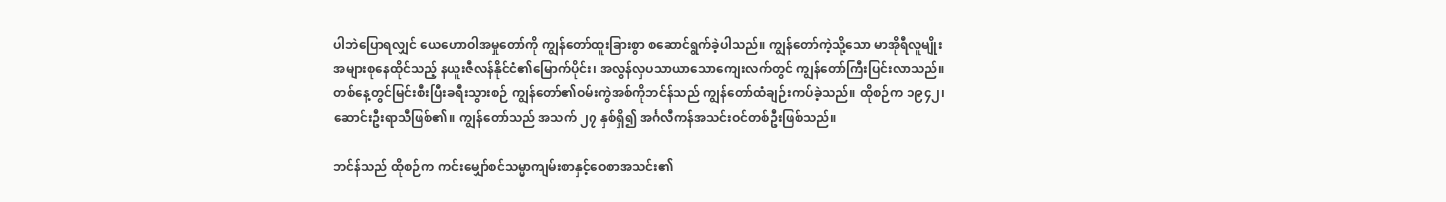ပါဘဲပြောရလျှင် ယေဟောဝါအမှုတော်ကို ကျွန်တော်ထူးခြားစွာ စဆောင်ရွက်ခဲ့ပါသည်။ ကျွန်တော်ကဲ့သို့သော မာအိုရီလူမျိုးအများစုနေထိုင်သည့် နယူးဇီလန်နိုင်ငံ၏မြောက်ပိုင်း၊ အလွန်လှပသာယာသောကျေးလက်တွင် ကျွန်တော်ကြီးပြင်းလာသည်။ တစ်နေ့တွင်မြင်းစီးပြီးခရီးသွားစဉ် ကျွန်တော်၏ဝမ်းကွဲအစ်ကိုဘင်န်သည် ကျွန်တော်ထံချဉ်းကပ်ခဲ့သည်။ ထိုစဉ်က ၁၉၄၂၊ ဆောင်းဦးရာသီဖြစ်၏။ ကျွန်တော်သည် အသက် ၂၇ နှစ်ရှိ၍ အင်္ဂလီကန်အသင်းဝင်တစ်ဦးဖြစ်သည်။

ဘင်န်သည် ထိုစဉ်က ကင်းမျှော်စင်သမ္မာကျမ်းစာနှင့်ဝေစာအသင်း၏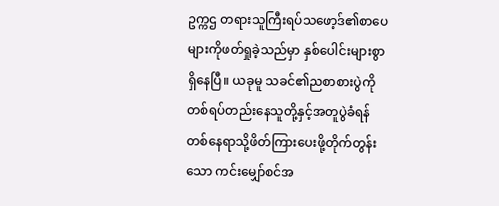ဥက္ကဌ တရားသူကြီးရပ်သဖော့ဒ်၏စာပေများကိုဖတ်ရှုခဲ့သည်မှာ နှစ်ပေါင်းများစွာရှိနေပြီ။ ယခုမူ သခင်၏ညစာစားပွဲကို တစ်ရပ်တည်းနေသူတို့နှင့်အတူပွဲခံရန် တစ်နေရာသို့ဖိတ်ကြားပေးဖို့တိုက်တွန်းသော ကင်းမျှော်စင်အ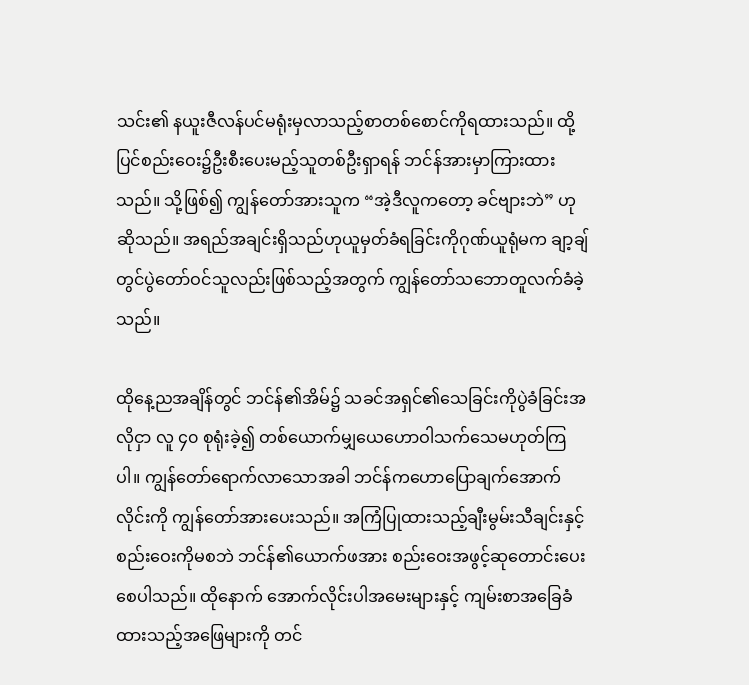သင်း၏ နယူးဇီလန်ပင်မရုံးမှလာသည့်စာတစ်စောင်ကိုရထားသည်။ ထို့ပြင်စည်းဝေး၌ဦးစီးပေးမည့်သူတစ်ဦးရှာရန် ဘင်န်အားမှာကြားထားသည်။ သို့ဖြစ်၍ ကျွန်တော်အားသူက “အဲ့ဒီလူကတော့ ခင်ဗျားဘဲ” ဟုဆိုသည်။ အရည်အချင်းရှိသည်ဟုယူမှတ်ခံရခြင်းကိုဂုဏ်ယူရုံမက ချာ့ချ်တွင်ပွဲတော်ဝင်သူလည်းဖြစ်သည့်အတွက် ကျွန်တော်သဘောတူလက်ခံခဲ့သည်။

ထိုနေ့ညအချိန်တွင် ဘင်န်၏အိမ်၌ သခင်အရှင်၏သေခြင်းကိုပွဲခံခြင်းအလိုငှာ လူ ၄၀ စုရုံးခဲ့၍ တစ်ယောက်မျှယေဟောဝါသက်သေမဟုတ်ကြပါ။ ကျွန်တော်ရောက်လာသောအခါ ဘင်န်ကဟောပြောချက်အောက်လိုင်းကို ကျွန်တော်အားပေးသည်။ အကြံပြုထားသည့်ချီးမွမ်းသီချင်းနှင့် စည်းဝေးကိုမစဘဲ ဘင်န်၏ယောက်ဖအား စည်းဝေးအဖွင့်ဆုတောင်းပေးစေပါသည်။ ထိုနောက် အောက်လိုင်းပါအမေးများနှင့် ကျမ်းစာအခြေခံထားသည့်အဖြေများကို တင်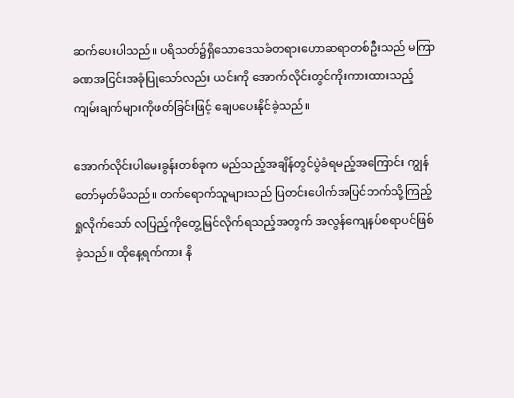ဆက်ပေးပါသည်။ ပရိသတ်၌ရှိသောဒေသခံတရားဟောဆရာတစ်ဦးသည် မကြာခဏအငြင်းအခုံပြုသော်လည်း ယင်းကို အောက်လိုင်းတွင်ကိုးကားထားသည့်ကျမ်းချက်များကိုဖတ်ခြင်းဖြင့် ချေပပေးနိုင်ခဲ့သည်။

အောက်လိုင်းပါမေးခွန်းတစ်ခုက မည်သည့်အချိန်တွင်ပွဲခံရမည့်အကြောင်း ကျွန်တော်မှတ်မိသည်။ တက်ရောက်သူများသည် ပြတင်းပေါက်အပြင်ဘက်သို့ကြည့်ရှုလိုက်သော် လပြည့်ကိုတွေ့မြင်လိုက်ရသည့်အတွက် အလွန်ကျေနပ်စရာပင်ဖြစ်ခဲ့သည်။ ထိုနေ့ရက်ကား နိ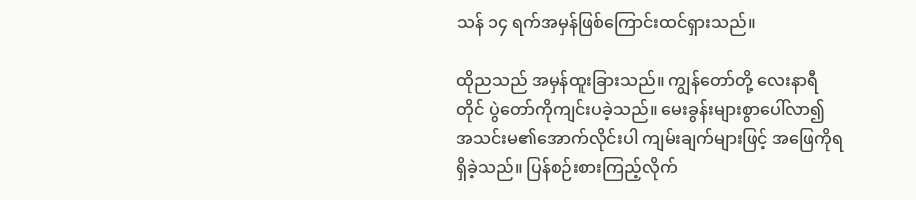သန် ၁၄ ရက်အမှန်ဖြစ်ကြောင်းထင်ရှားသည်။

ထိုညသည် အမှန်ထူးခြားသည်။ ကျွန်တော်တို့ လေးနာရီတိုင် ပွဲတော်ကိုကျင်းပခဲ့သည်။ မေးခွန်းများစွာပေါ်လာ၍ အသင်းမ၏အောက်လိုင်းပါ ကျမ်းချက်များဖြင့် အဖြေကိုရရှိခဲ့သည်။ ပြန်စဉ်းစားကြည့်လိုက်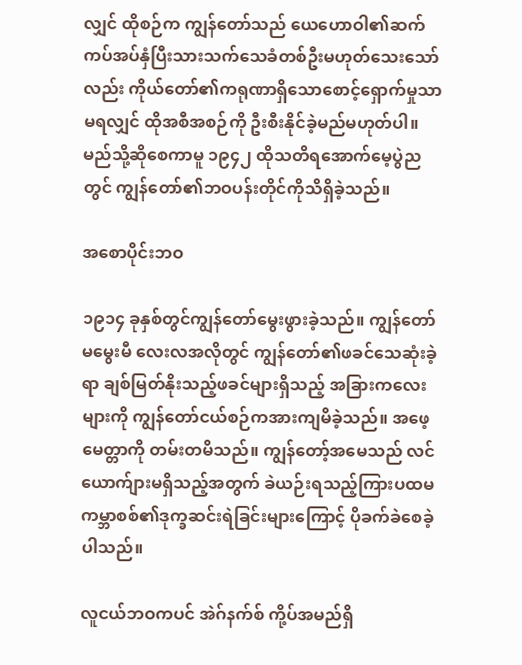လျှင် ထိုစဉ်က ကျွန်တော်သည် ယေဟောဝါ၏ဆက်ကပ်အပ်နှံပြီးသားသက်သေခံတစ်ဦးမဟုတ်သေးသော်လည်း ကိုယ်တော်၏ကရုဏာရှိသောစောင့်ရှောက်မှုသာမရလျှင် ထိုအစီအစဉ်ကို ဦးစီးနိုင်ခဲ့မည်မဟုတ်ပါ။ မည်သို့ဆိုစေကာမူ ၁၉၄၂ ထိုသတိရအောက်မေ့ပွဲညတွင် ကျွန်တော်၏ဘဝပန်းတိုင်ကိုသိရှိခဲ့သည်။

အစောပိုင်းဘဝ

၁၉၁၄ ခုနှစ်တွင်ကျွန်တော်မွေးဖွားခဲ့သည်။ ကျွန်တော်မမွေးမီ လေးလအလိုတွင် ကျွန်တော်၏ဖခင်သေဆုံးခဲ့ရာ ချစ်မြတ်နိုးသည့်ဖခင်များရှိသည့် အခြားကလေးများကို ကျွန်တော်ငယ်စဉ်ကအားကျမိခဲ့သည်။ အဖေ့မေတ္တာကို တမ်းတမိသည်။ ကျွန်တော့်အမေသည် လင်ယောက်ျားမရှိသည့်အတွက် ခဲယဉ်းရသည့်ကြားပထမကမ္ဘာစစ်၏ဒုက္ခဆင်းရဲခြင်းများကြောင့် ပိုခက်ခဲစေခဲ့ပါသည်။

လူငယ်ဘဝကပင် အဲဂ်နက်စ် ကို့ပ်အမည်ရှိ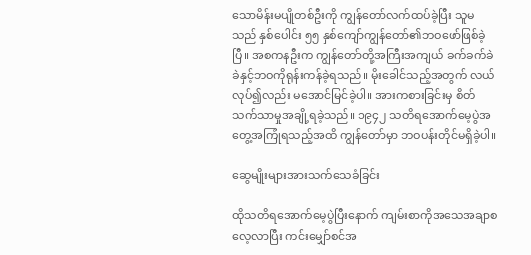သောမိန်းမပျိုတစ်ဦးကို ကျွန်တော်လက်ထပ်ခဲ့ပြီး သူမသည် နှစ်ပေါင်း ၅၅ နှစ်ကျော်ကျွန်တော်၏ဘဝဖော်ဖြစ်ခဲ့ပြီ။ အစကနဦးက ကျွန်တော်တို့အကြီးအကျယ် ခက်ခက်ခဲခဲနှင့်ဘဝကိုရုန်းကန်ခဲ့ရသည်။ မိုးခေါင်သည့်အတွက် လယ်လုပ်၍လည်း မအောင်မြင်ခဲ့ပါ။ အားကစားခြင်းမှ စိတ်သက်သာမှုအချို့ရခဲ့သည်။ ၁၉၄၂ သတိရအောက်မေ့ပွဲအတွေ့အကြုံရသည့်အထိ ကျွန်တော်မှာ ဘဝပန်းတိုင်မရှိခဲ့ပါ။

ဆွေမျိုးများအားသက်သေခံခြင်း

ထိုသတိရအောက်မေ့ပွဲပြီးနောက် ကျမ်းစာကိုအသေအချာစလေ့လာပြီး ကင်းမျှော်စင်အ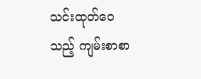သင်းထုတ်ဝေသည့် ကျမ်းစာစာ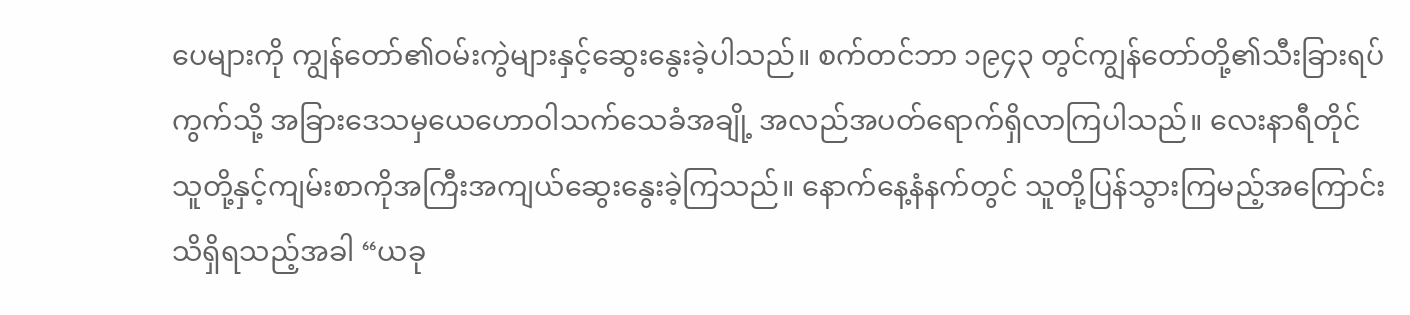ပေများကို ကျွန်တော်၏ဝမ်းကွဲများနှင့်ဆွေးနွေးခဲ့ပါသည်။ စက်တင်ဘာ ၁၉၄၃ တွင်ကျွန်တော်တို့၏သီးခြားရပ်ကွက်သို့ အခြားဒေသမှယေဟောဝါသက်သေခံအချို့ အလည်အပတ်ရောက်ရှိလာကြပါသည်။ လေးနာရီတိုင် သူတို့နှင့်ကျမ်းစာကိုအကြီးအကျယ်ဆွေးနွေးခဲ့ကြသည်။ နောက်နေ့နံနက်တွင် သူတို့ပြန်သွားကြမည့်အကြောင်းသိရှိရသည့်အခါ “ယခု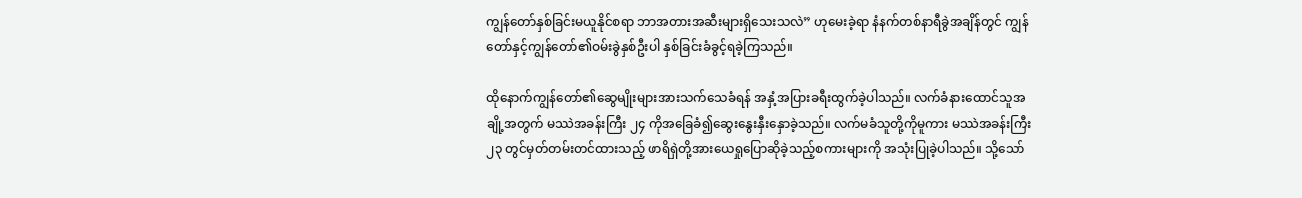ကျွန်တော်နှစ်ခြင်းမယူနိုင်စရာ ဘာအတားအဆီးများရှိသေးသလဲ” ဟုမေးခဲ့ရာ နံနက်တစ်နာရီခွဲအချိန်တွင် ကျွန်တော်နှင့်ကျွန်တော်၏ဝမ်းခွဲနှစ်ဦးပါ နှစ်ခြင်းခံခွင့်ရခဲ့ကြသည်။

ထိုနောက်ကျွန်တော်၏ဆွေမျိုးများအားသက်သေခံရန် အနှံ့အပြားခရီးထွက်ခဲ့ပါသည်။ လက်ခံနားထောင်သူအချို့အတွက် မဿဲအခန်းကြီး ၂၄ ကိုအခြေခံ၍ဆွေးနွေးနှီးနှောခဲ့သည်။ လက်မခံသူတို့ကိုမူကား မဿဲအခန်းကြီး ၂၃ တွင်မှတ်တမ်းတင်ထားသည့် ဖာရိရှဲတို့အားယေရှုပြောဆိုခဲ့သည့်စကားများကို အသုံးပြုခဲ့ပါသည်။ သို့သော်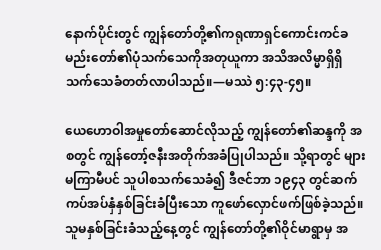နောက်ပိုင်းတွင် ကျွန်တော်တို့၏ကရုဏာရှင်ကောင်းကင်ခမည်းတော်၏ပုံသက်သေကိုအတုယူကာ အသိအလိမ္မာရှိရှိသက်သေခံတတ်လာပါသည်။—မဿဲ ၅:၄၃-၄၅။

ယေဟောဝါအမှုတော်ဆောင်လိုသည့် ကျွန်တော်၏ဆန္ဒကို အစတွင် ကျွန်တော့်ဇနီးအတိုက်အခံပြုပါသည်။ သို့ရာတွင် များမကြာမီပင် သူပါစသက်သေခံ၍ ဒီဇင်ဘာ ၁၉၄၃ တွင်ဆက်ကပ်အပ်နှံနှစ်ခြင်းခံပြီးသော ကူဖော်လှောင်ဖက်ဖြစ်ခဲ့သည်။ သူမနှစ်ခြင်းခံသည့်နေ့တွင် ကျွန်တော်တို့၏ဝိုင်မာရွာမှ အ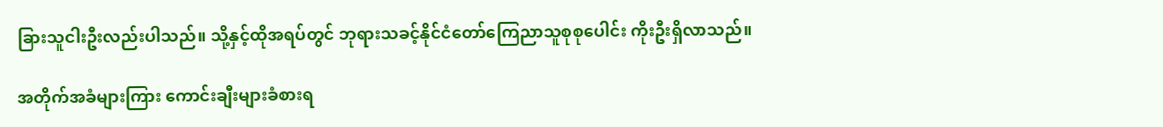ခြားသူငါးဦးလည်းပါသည်။ သို့နှင့်ထိုအရပ်တွင် ဘုရားသခင့်နိုင်ငံတော်ကြေညာသူစုစုပေါင်း ကိုးဦးရှိလာသည်။

အတိုက်အခံများကြား ကောင်းချီးများခံစားရ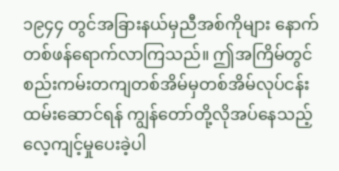၁၉၄၄ တွင်အခြားနယ်မှညီအစ်ကိုများ နောက်တစ်ဖန်ရောက်လာကြသည်။ ဤအကြိမ်တွင် စည်းကမ်းတကျတစ်အိမ်မှတစ်အိမ်လုပ်ငန်းထမ်းဆောင်ရန် ကျွန်တော်တို့လိုအပ်နေသည့်လေ့ကျင့်မှုပေးခဲ့ပါ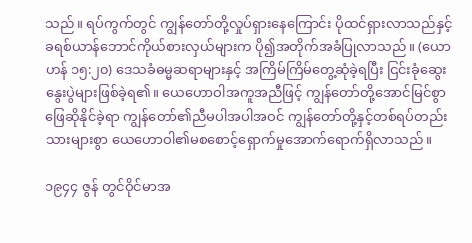သည်။ ရပ်ကွက်တွင် ကျွန်တော်တို့လှုပ်ရှားနေကြောင်း ပိုထင်ရှားလာသည်နှင့် ခရစ်ယာန်ဘောင်ကိုယ်စားလှယ်များက ပို၍အတိုက်အခံပြုလာသည်။ (ယောဟန် ၁၅:၂၀) ဒေသခံဓမ္မဆရာများနှင့် အကြိမ်ကြိမ်တွေ့ဆုံခဲ့ရပြီး ငြင်းခုံဆွေးနွေးပွဲများဖြစ်ခဲ့ရ၏။ ယေဟောဝါအကူအညီဖြင့် ကျွန်တော်တို့အောင်မြင်စွာဖြေဆိုနိုင်ခဲ့ရာ ကျွန်တော်၏ညီမပါအပါအဝင် ကျွန်တော်တို့နှင့်တစ်ရပ်တည်းသားများစွာ ယေဟောဝါ၏မစစောင့်ရှောက်မှုအောက်ရောက်ရှိလာသည်။

၁၉၄၄ ဇွန် တွင်ဝိုင်မာအ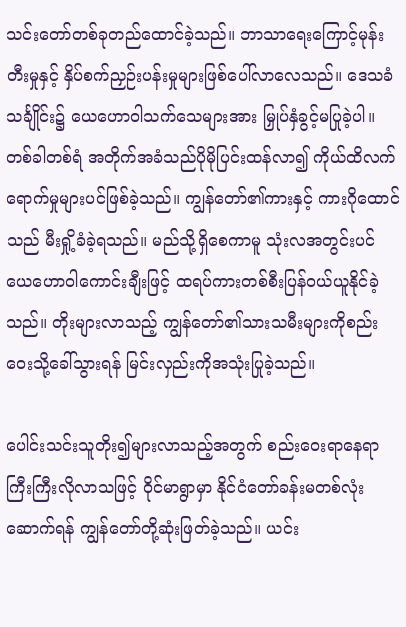သင်းတော်တစ်ခုတည်ထောင်ခဲ့သည်။ ဘာသာရေးကြောင့်မုန်းတီးမှုနှင့် နှိပ်စက်ညှဉ်းပန်းမှုများဖြစ်ပေါ်လာလေသည်။ ဒေသခံသင်္ချိုင်း၌ ယေဟောဝါသက်သေများအား မြှုပ်နှံခွင့်မပြုခဲ့ပါ။ တစ်ခါတစ်ရံ အတိုက်အခံသည်ပိုမိုပြင်းထန်လာ၍ ကိုယ်ထိလက်ရောက်မှုများပင်ဖြစ်ခဲ့သည်။ ကျွန်တော်၏ကားနှင့် ကားဂိုထောင်သည် မီးရှို့ခံခဲ့ရသည်။ မည်သို့ရှိစေကာမူ သုံးလအတွင်းပင် ယေဟောဝါကောင်းချီးဖြင့် ထရပ်ကားတစ်စီးပြန်ဝယ်ယူနိုင်ခဲ့သည်။ တိုးများလာသည့် ကျွန်တော်၏သားသမီးများကိုစည်းဝေးသို့ခေါ်သွားရန် မြင်းလှည်းကိုအသုံးပြုခဲ့သည်။

ပေါင်းသင်းသူတိုး၍များလာသည့်အတွက် စည်းဝေးရာနေရာကြီးကြီးလိုလာသဖြင့် ဝိုင်မာရွာမှာ နိုင်ငံတော်ခန်းမတစ်လုံးဆောက်ရန် ကျွန်တော်တို့ဆုံးဖြတ်ခဲ့သည်။ ယင်း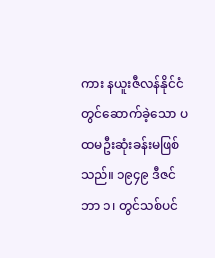ကား နယူးဇီလန်နိုင်ငံတွင်ဆောက်ခဲ့သော ပထမဦးဆုံးခန်းမဖြစ်သည်။ ၁၉၄၉ ဒီဇင်ဘာ ၁၊ တွင်သစ်ပင်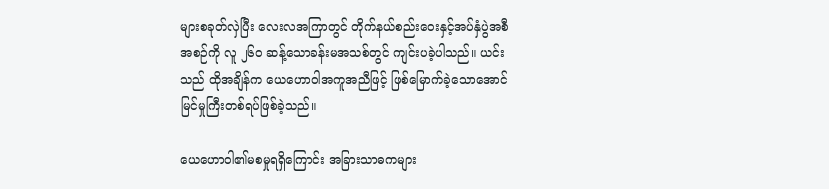များစခုတ်လှဲပြီး လေးလအကြာတွင် တိုက်နယ်စည်းဝေးနှင့်အပ်နှံပွဲအစီအစဉ်ကို လူ ၂၆၀ ဆန့်သောခန်းမအသစ်တွင် ကျင်းပခဲ့ပါသည်။ ယင်းသည် ထိုအချိန်က ယေဟောဝါအကူအညီဖြင့် ဖြစ်မြောက်ခဲ့သောအောင်မြင်မှုကြီးတစ်ရပ်ဖြစ်ခဲ့သည်။

ယေဟောဝါ၏မစမှုရရှိကြောင်း အခြားသာဓကများ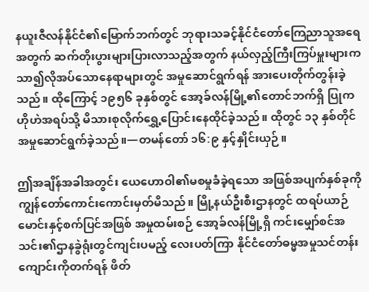နယူးဇီလန်နိုင်ငံ၏မြောက်ဘက်တွင် ဘုရားသခင့်နိုင်ငံတော်ကြေညာသူအရေအတွက် ဆက်တိုးပွားများပြားလာသည့်အတွက် နယ်လှည့်ကြီးကြပ်မှူးများက သာ၍လိုအပ်သောနေရာများတွင် အမှုဆောင်ရွက်ရန် အားပေးတိုက်တွန်းခဲ့သည်။ ထိုကြောင့် ၁၉၅၆ ခုနှစ်တွင် အော့ခ်လန်မြို့၏တောင်ဘက်ရှိ ပြုကဟိုဟဲအရပ်သို့ မိသားစုလိုက်ရွှေ့ပြောင်းနေထိုင်ခဲ့သည်။ ထိုတွင် ၁၃ နှစ်တိုင်အမှုဆောင်ရွက်ခဲ့သည်။—တမန်တော် ၁၆:၉ နှင့်နှိုင်းယှဉ်။

ဤအချိန်အခါအတွင်း ယေဟောဝါ၏မစမှုခံခဲ့ရသော အဖြစ်အပျက်နှစ်ခုကို ကျွန်တော်ကောင်းကောင်းမှတ်မိသည်။ မြို့နယ်ဦးစီးဌာနတွင် ထရပ်ယာဉ်မောင်းနှင့်စက်ပြင်အဖြစ် အမှုထမ်းစဉ် အော့ခ်လန်မြို့ရှိ ကင်းမျှော်စင်အသင်း၏ဌာနခွဲရုံးတွင်ကျင်းပမည့် လေးပတ်ကြာ နိုင်ငံတော်ဓမ္မအမှုသင်တန်းကျောင်းကိုတက်ရန် ဖိတ်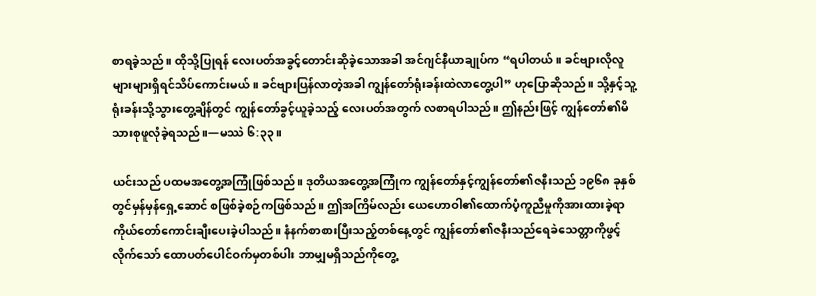စာရခဲ့သည်။ ထိုသို့ပြုရန် လေးပတ်အခွင့်တောင်းဆိုခဲ့သောအခါ အင်ဂျင်နီယာချုပ်က “ရပါတယ်။ ခင်ဗျားလိုလူ များများရှိရင်သိပ်ကောင်းမယ်။ ခင်ဗျားပြန်လာတဲ့အခါ ကျွန်တော်ရုံးခန်းထဲလာတွေ့ပါ” ဟုပြောဆိုသည်။ သို့နှင့်သူ့ရုံးခန်းသို့သွားတွေ့ချိန်တွင် ကျွန်တော်ခွင့်ယူခဲ့သည့် လေးပတ်အတွက် လစာရပါသည်။ ဤနည်းဖြင့် ကျွန်တော်၏မိသားစုဖူလုံခဲ့ရသည်။—မဿဲ ၆:၃၃။

ယင်းသည် ပထမအတွေ့အကြုံဖြစ်သည်။ ဒုတိယအတွေ့အကြုံက ကျွန်တော်နှင့်ကျွန်တော်၏ဇနီးသည် ၁၉၆၈ ခုနှစ်တွင်မှန်မှန်ရှေ့ဆောင် စဖြစ်ခဲ့စဉ်ကဖြစ်သည်။ ဤအကြိမ်လည်း ယေဟောဝါ၏ထောက်ပံ့ကူညီမှုကိုအားထားခဲ့ရာ ကိုယ်တော်ကောင်းချီးပေးခဲ့ပါသည်။ နံနက်စာစားပြီးသည့်တစ်နေ့တွင် ကျွန်တော်၏ဇနီးသည်ရေခဲသေတ္တာကိုဖွင့်လိုက်သော် ထောပတ်ပေါင်ဝက်မှတစ်ပါး ဘာမျှမရှိသည်ကိုတွေ့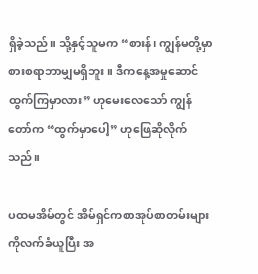ရှိခဲ့သည်။ သို့နှင့်သူမက “စားန်၊ ကျွန်မတို့မှာ စားစရာဘာမျှမရှိဘူး။ ဒီကနေ့အမှုဆောင်ထွက်ကြမှာလား” ဟုမေးလေသော် ကျွန်တော်က “ထွက်မှာပေါ့” ဟုဖြေဆိုလိုက်သည်။

ပထမအိမ်တွင် အိမ်ရှင်ကစာအုပ်စာတမ်းများကိုလက်ခံယူပြီး အ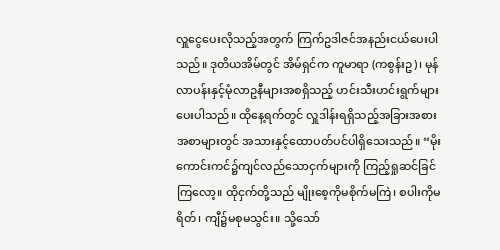လှူငွေပေးလိုသည့်အတွက် ကြက်ဥဒါဇင်အနည်းငယ်ပေးပါသည်။ ဒုတိယအိမ်တွင် အိမ်ရှင်က ကူမာရာ (ကစွန်းဥ)၊ မုန်လာပန်းနှင့်မုံလာဥနီများအစရှိသည့် ဟင်းသီးဟင်းရွက်များပေးပါသည်။ ထိုနေ့ရက်တွင် လှူဒါန်းရရှိသည့်အခြားအစားအစာများတွင် အသားနှင့်ထောပတ်ပင်ပါရှိသေးသည်။ “မိုးကောင်းကင်၌ကျင်လည်သောငှက်များကို ကြည့်ရှုဆင်ခြင်ကြလော့။ ထိုငှက်တို့သည် မျိုးစေ့ကိုမစိုက်မကြဲ၊ စပါးကိုမရိတ်၊ ကျီ၌မစုမသွင်း။ သို့သော်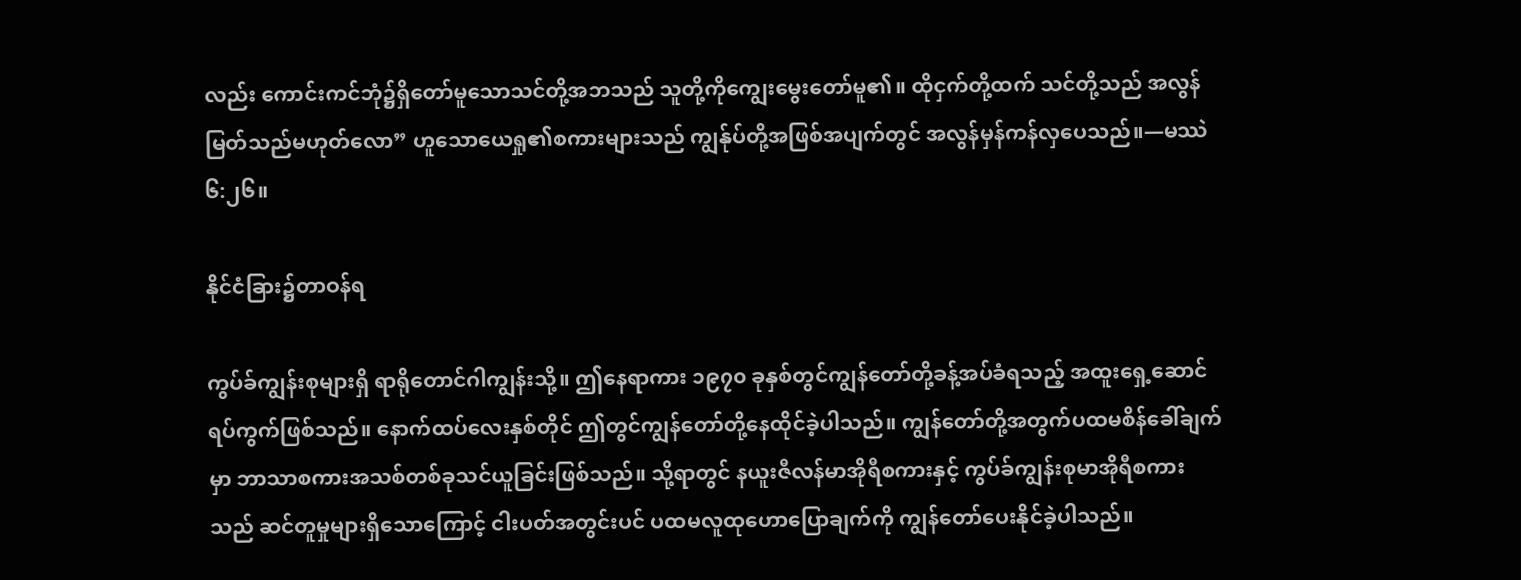လည်း ကောင်းကင်ဘုံ၌ရှိတော်မူသောသင်တို့အဘသည် သူတို့ကိုကျွေးမွေးတော်မူ၏။ ထိုငှက်တို့ထက် သင်တို့သည် အလွန်မြတ်သည်မဟုတ်လော” ဟူသောယေရှု၏စကားများသည် ကျွန်ုပ်တို့အဖြစ်အပျက်တွင် အလွန်မှန်ကန်လှပေသည်။—မဿဲ ၆:၂၆။

နိုင်ငံခြား၌တာဝန်ရ

ကွပ်ခ်ကျွန်းစုများရှိ ရာရိုတောင်ဂါကျွန်းသို့။ ဤနေရာကား ၁၉၇၀ ခုနှစ်တွင်ကျွန်တော်တို့ခန့်အပ်ခံရသည့် အထူးရှေ့ဆောင်ရပ်ကွက်ဖြစ်သည်။ နောက်ထပ်လေးနှစ်တိုင် ဤတွင်ကျွန်တော်တို့နေထိုင်ခဲ့ပါသည်။ ကျွန်တော်တို့အတွက်ပထမစိန်ခေါ်ချက်မှာ ဘာသာစကားအသစ်တစ်ခုသင်ယူခြင်းဖြစ်သည်။ သို့ရာတွင် နယူးဇီလန်မာအိုရီစကားနှင့် ကွပ်ခ်ကျွန်းစုမာအိုရီစကားသည် ဆင်တူမှုများရှိသောကြောင့် ငါးပတ်အတွင်းပင် ပထမလူထုဟောပြောချက်ကို ကျွန်တော်ပေးနိုင်ခဲ့ပါသည်။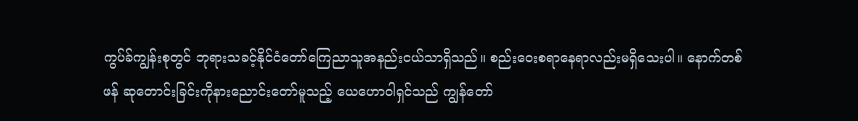ကွပ်ခ်ကျွန်းစုတွင် ဘုရားသခင့်နိုင်ငံတော်ကြေညာသူအနည်းငယ်သာရှိသည်။ စည်းဝေးစရာနေရာလည်းမရှိသေးပါ။ နောက်တစ်ဖန် ဆုတောင်းခြင်းကိုနားညောင်းတော်မူသည့် ယေဟောဝါရှင်သည် ကျွန်တော်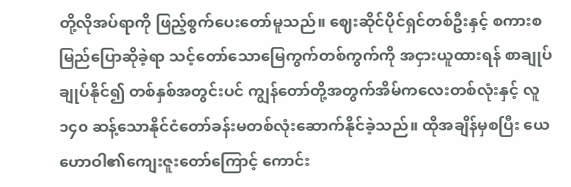တို့လိုအပ်ရာကို ဖြည့်စွက်ပေးတော်မူသည်။ ဈေးဆိုင်ပိုင်ရှင်တစ်ဦးနှင့် စကားစမြည်ပြောဆိုခဲ့ရာ သင့်တော်သောမြေကွက်တစ်ကွက်ကို အငှားယူထားရန် စာချုပ်ချုပ်နိုင်၍ တစ်နှစ်အတွင်းပင် ကျွန်တော်တို့အတွက်အိမ်ကလေးတစ်လုံးနှင့် လူ ၁၄၀ ဆန့်သောနိုင်ငံတော်ခန်းမတစ်လုံးဆောက်နိုင်ခဲ့သည်။ ထိုအချိန်မှစပြီး ယေဟောဝါ၏ကျေးဇူးတော်ကြောင့် ကောင်း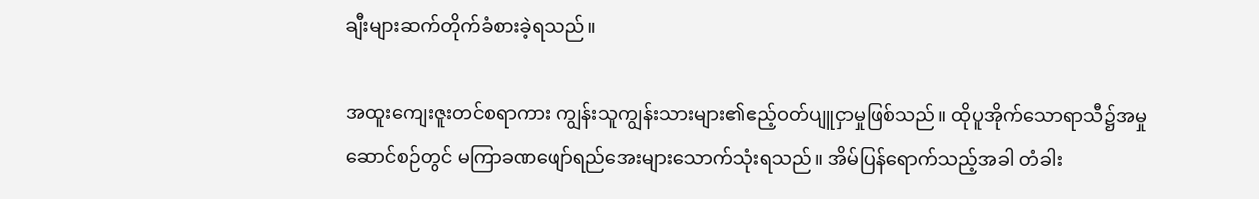ချီးများဆက်တိုက်ခံစားခဲ့ရသည်။

အထူးကျေးဇူးတင်စရာကား ကျွန်းသူကျွန်းသားများ၏ဧည့်ဝတ်ပျူငှာမှုဖြစ်သည်။ ထိုပူအိုက်သောရာသီ၌အမှုဆောင်စဉ်တွင် မကြာခဏဖျော်ရည်အေးများသောက်သုံးရသည်။ အိမ်ပြန်ရောက်သည့်အခါ တံခါး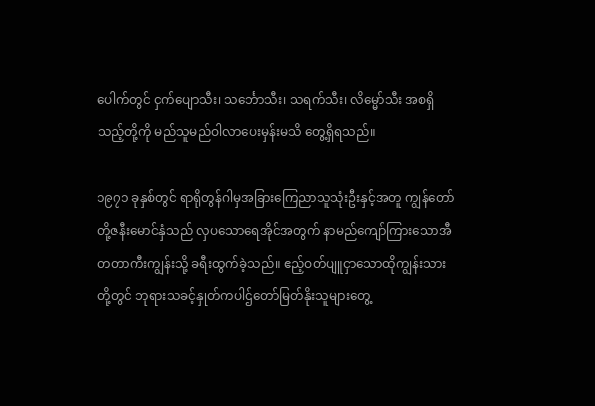ပေါက်တွင် ငှက်ပျောသီး၊ သင်္ဘောသီး၊ သရက်သီး၊ လိမ္မော်သီး အစရှိသည့်တို့ကို မည်သူမည်ဝါလာပေးမှန်းမသိ တွေ့ရှိရသည်။

၁၉၇၁ ခုနှစ်တွင် ရာရိုတွန်ဂါမှအခြားကြေညာသူသုံးဦးနှင့်အတူ ကျွန်တော်တို့ဇနီးမောင်နှံသည် လှပသောရေအိုင်အတွက် နာမည်ကျော်ကြားသောအီတတာကီးကျွန်းသို့ ခရီးထွက်ခဲ့သည်။ ဧည့်ဝတ်ပျူငှာသောထိုကျွန်းသားတို့တွင် ဘုရားသခင့်နှုတ်ကပါဌ်တော်မြတ်နိုးသူများတွေ့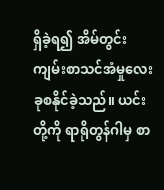ရှိခဲ့ရ၍ အိမ်တွင်းကျမ်းစာသင်အံမှုလေးခုစနိုင်ခဲ့သည်။ ယင်းတို့ကို ရာရိုတွန်ဂါမှ စာ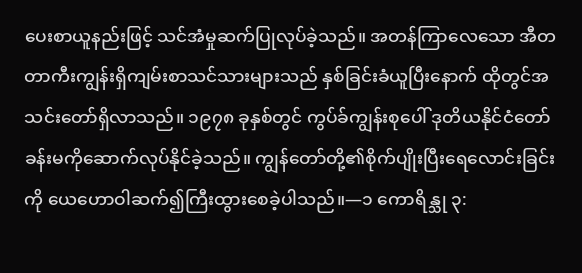ပေးစာယူနည်းဖြင့် သင်အံမှုဆက်ပြုလုပ်ခဲ့သည်။ အတန်ကြာလေသော အီတတာကီးကျွန်းရှိကျမ်းစာသင်သားများသည် နှစ်ခြင်းခံယူပြီးနောက် ထိုတွင်အသင်းတော်ရှိလာသည်။ ၁၉၇၈ ခုနှစ်တွင် ကွပ်ခ်ကျွန်းစုပေါ် ဒုတိယနိုင်ငံတော်ခန်းမကိုဆောက်လုပ်နိုင်ခဲ့သည်။ ကျွန်တော်တို့၏စိုက်ပျိုးပြီးရေလောင်းခြင်းကို ယေဟောဝါဆက်၍ကြီးထွားစေခဲ့ပါသည်။—၁ ကောရိန္သု ၃: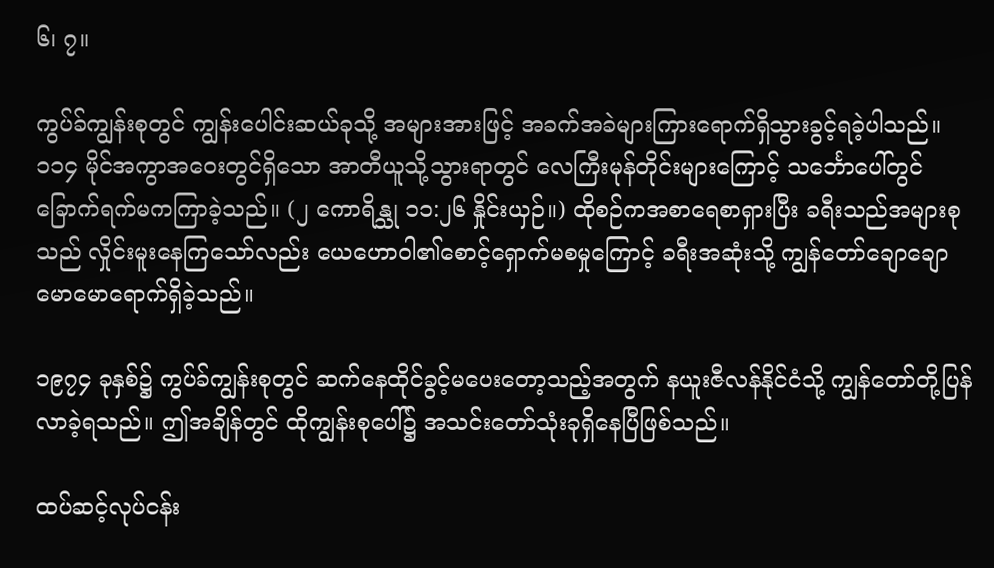၆၊ ၇။

ကွပ်ခ်ကျွန်းစုတွင် ကျွန်းပေါင်းဆယ်ခုသို့ အများအားဖြင့် အခက်အခဲများကြားရောက်ရှိသွားခွင့်ရခဲ့ပါသည်။ ၁၁၄ မိုင်အကွာအဝေးတွင်ရှိသော အာတီယူသို့သွားရာတွင် လေကြီးမုန်တိုင်းများကြောင့် သင်္ဘောပေါ်တွင် ခြောက်ရက်မကကြာခဲ့သည်။ (၂ ကောရိန္သု ၁၁:၂၆ နှိုင်းယှဉ်။) ထိုစဉ်ကအစာရေစာရှားပြီး ခရီးသည်အများစုသည် လှိုင်းမူးနေကြသော်လည်း ယေဟောဝါ၏စောင့်ရှောက်မစမှုကြောင့် ခရီးအဆုံးသို့ ကျွန်တော်ချောချောမောမောရောက်ရှိခဲ့သည်။

၁၉၇၄ ခုနှစ်၌ ကွပ်ခ်ကျွန်းစုတွင် ဆက်နေထိုင်ခွင့်မပေးတော့သည့်အတွက် နယူးဇီလန်နိုင်ငံသို့ ကျွန်တော်တို့ပြန်လာခဲ့ရသည်။ ဤအချိန်တွင် ထိုကျွန်းစုပေါ်၌ အသင်းတော်သုံးခုရှိနေပြီဖြစ်သည်။

ထပ်ဆင့်လုပ်ငန်း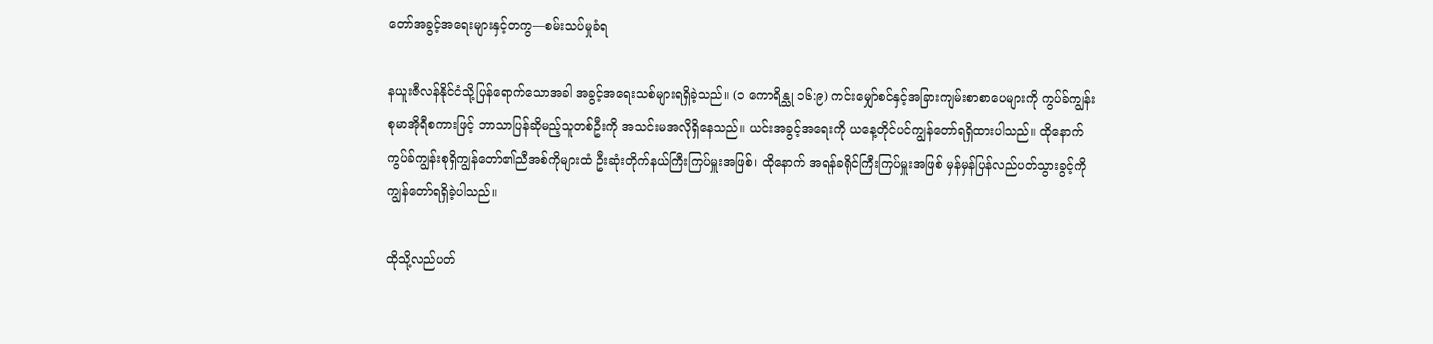တော်အခွင့်အရေးများနှင့်တကွ—စမ်းသပ်မှုခံရ

နယူးဇီလန်နိုင်ငံသို့ပြန်ရောက်သောအခါ အခွင့်အရေးသစ်များရရှိခဲ့သည်။ (၁ ကောရိန္သု ၁၆:၉) ကင်းမျှော်စင်နှင့်အခြားကျမ်းစာစာပေများကို ကွပ်ခ်ကျွန်းစုမာအိုရီစကားဖြင့် ဘာသာပြန်ဆိုမည့်သူတစ်ဦးကို အသင်းမအလိုရှိနေသည်။ ယင်းအခွင့်အရေးကို ယနေ့တိုင်ပင်ကျွန်တော်ရရှိထားပါသည်။ ထိုနောက် ကွပ်ခ်ကျွန်းစုရှိကျွန်တော်၏ညီအစ်ကိုများထံ ဦးဆုံးတိုက်နယ်ကြီးကြပ်မှူးအဖြစ်၊ ထိုနောက် အရန်ခရိုင်ကြီးကြပ်မှူးအဖြစ် မှန်မှန်ပြန်လည်ပတ်သွားခွင့်ကို ကျွန်တော်ရရှိခဲ့ပါသည်။

ထိုသို့လည်ပတ်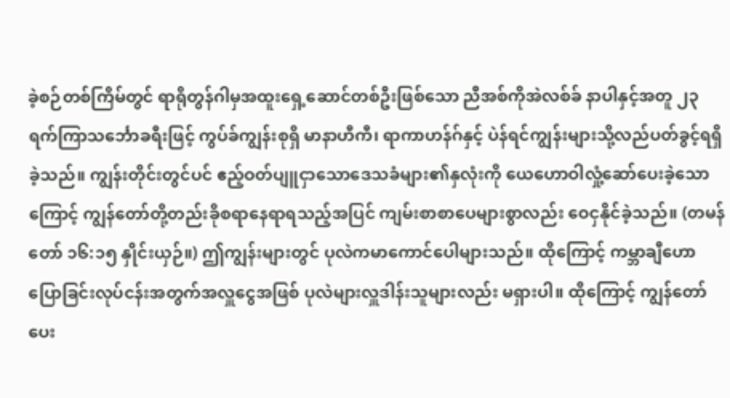ခဲ့စဉ်တစ်ကြိမ်တွင် ရာရိုတွန်ဂါမှအထူးရှေ့ဆောင်တစ်ဦးဖြစ်သော ညီအစ်ကိုအဲလစ်ခ် နာပါနှင့်အတူ ၂၃ ရက်ကြာသင်္ဘောခရီးဖြင့် ကွပ်ခ်ကျွန်းစုရှိ မာနာဟီကီ၊ ရာကာဟန်ဂ်နှင့် ပဲန်ရင်ကျွန်းများသို့လည်ပတ်ခွင့်ရရှိခဲ့သည်။ ကျွန်းတိုင်းတွင်ပင် ဧည့်ဝတ်ပျူငှာသောဒေသခံများ၏နှလုံးကို ယေဟောဝါလှုံ့ဆော်ပေးခဲ့သောကြောင့် ကျွန်တော်တို့တည်းခိုစရာနေရာရသည့်အပြင် ကျမ်းစာစာပေများစွာလည်း ဝေငှနိုင်ခဲ့သည်။ (တမန်တော် ၁၆:၁၅ နှိုင်းယှဉ်။) ဤကျွန်းများတွင် ပုလဲကမာကောင်ပေါများသည်။ ထိုကြောင့် ကမ္ဘာချီဟောပြောခြင်းလုပ်ငန်းအတွက်အလှူငွေအဖြစ် ပုလဲများလှူဒါန်းသူများလည်း မရှားပါ။ ထိုကြောင့် ကျွန်တော်ပေး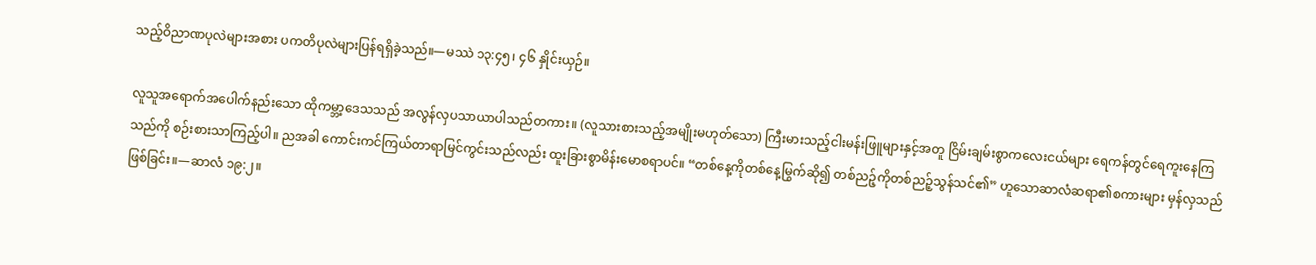သည့်ဝိညာဏပုလဲများအစား ပကတိပုလဲများပြန်ရရှိခဲ့သည်။—မဿဲ ၁၃:၄၅၊ ၄၆ နှိုင်းယှဉ်။

လူသူအရောက်အပေါက်နည်းသော ထိုကမ္ဘာ့ဒေသသည် အလွန်လှပသာယာပါသည်တကား။ (လူသားစားသည့်အမျိုးမဟုတ်သော) ကြီးမားသည့်ငါးမန်းဖြူများနှင့်အတူ ငြိမ်းချမ်းစွာကလေးငယ်များ ရေကန်တွင်ရေကူးနေကြသည်ကို စဉ်းစားသာကြည့်ပါ။ ညအခါ ကောင်းကင်ကြယ်တာရာမြင်ကွင်းသည်လည်း ထူးခြားစွာမိန်းမောစရာပင်။ “တစ်နေ့ကိုတစ်နေ့မြွက်ဆို၍ တစ်ညဉ့်ကိုတစ်ညဉ့်သွန်သင်၏” ဟူသောဆာလံဆရာ၏စကားများ မှန်လှသည်ဖြစ်ခြင်း။—ဆာလံ ၁၉:၂။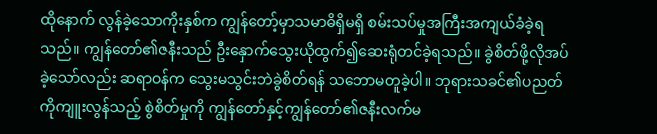ထိုနောက် လွန်ခဲ့သောကိုးနှစ်က ကျွန်တော့်မှာသမာဓိရှိမရှိ စမ်းသပ်မှုအကြီးအကျယ်ခံခဲ့ရသည်။ ကျွန်တော်၏ဇနီးသည် ဦးနှောက်သွေးယိုထွက်၍ဆေးရုံတင်ခဲ့ရသည်။ ခွဲစိတ်ဖို့လိုအပ်ခဲ့သော်လည်း ဆရာဝန်က သွေးမသွင်းဘဲခွဲစိတ်ရန် သဘောမတူခဲ့ပါ။ ဘုရားသခင်၏ပညတ်ကိုကျူးလွန်သည့် စွဲစိတ်မှုကို ကျွန်တော်နှင့်ကျွန်တော်၏ဇနီးလက်မ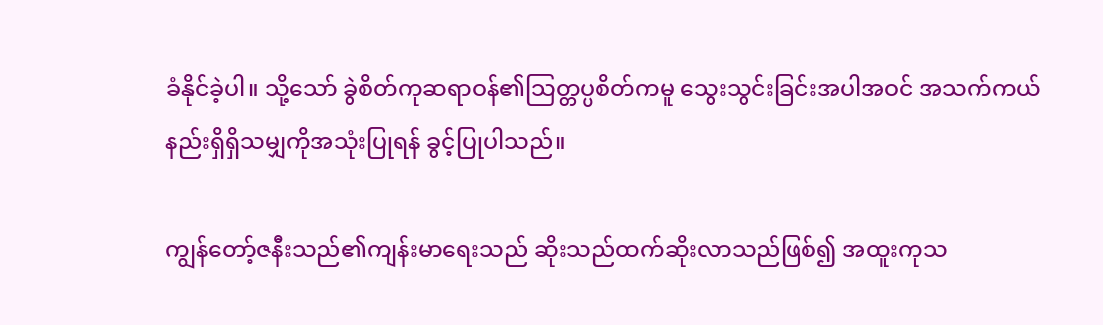ခံနိုင်ခဲ့ပါ။ သို့သော် ခွဲစိတ်ကုဆရာဝန်၏သြတ္တပ္ပစိတ်ကမူ သွေးသွင်းခြင်းအပါအဝင် အသက်ကယ်နည်းရှိရှိသမျှကိုအသုံးပြုရန် ခွင့်ပြုပါသည်။

ကျွန်တော့်ဇနီးသည်၏ကျန်းမာရေးသည် ဆိုးသည်ထက်ဆိုးလာသည်ဖြစ်၍ အထူးကုသ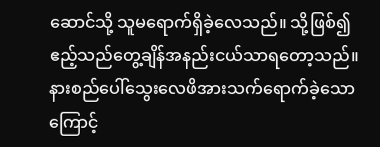ဆောင်သို့ သူမရောက်ရှိခဲ့လေသည်။ သို့ဖြစ်၍ ဧည့်သည်တွေ့ချိန်အနည်းငယ်သာရတော့သည်။ နားစည်ပေါ်သွေးလေဖိအားသက်ရောက်ခဲ့သောကြောင့်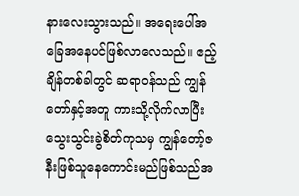နားလေးသွားသည်။ အရေးပေါ်အခြေအနေပင်ဖြစ်လာလေသည်။ ဧည့်ချိန်တစ်ခါတွင် ဆရာဝန်သည် ကျွန်တော်နှင့်အတူ ကားသို့လိုက်လာပြီး သွေးသွင်းခွဲစိတ်ကုသမှ ကျွန်တော့်ဇနီးဖြစ်သူနေကောင်းမည်ဖြစ်သည်အ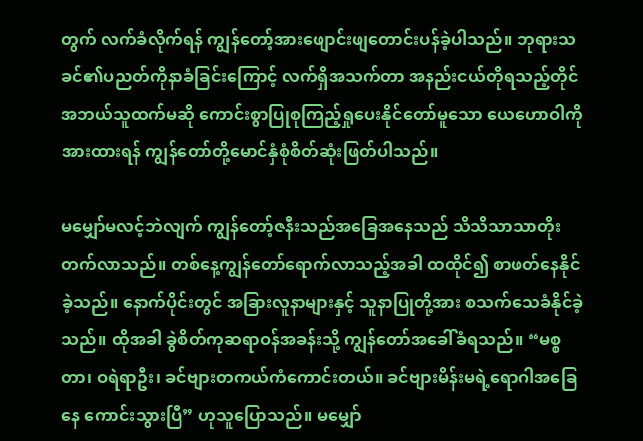တွက် လက်ခံလိုက်ရန် ကျွန်တော့်အားဖျောင်းဖျတောင်းပန်ခဲ့ပါသည်။ ဘုရားသခင်၏ပညတ်ကိုနာခံခြင်းကြောင့် လက်ရှိအသက်တာ အနည်းငယ်တိုရသည့်တိုင် အဘယ်သူထက်မဆို ကောင်းစွာပြုစုကြည့်ရှုပေးနိုင်တော်မူသော ယေဟောဝါကိုအားထားရန် ကျွန်တော်တို့မောင်နှံစုံစိတ်ဆုံးဖြတ်ပါသည်။

မမျှော်မလင့်ဘဲလျက် ကျွန်တော့်ဇနီးသည်အခြေအနေသည် သိသိသာသာတိုးတက်လာသည်။ တစ်နေ့ကျွန်တော်ရောက်လာသည့်အခါ ထထိုင်၍ စာဖတ်နေနိုင်ခဲ့သည်။ နောက်ပိုင်းတွင် အခြားလူနာများနှင့် သူနာပြုတို့အား စသက်သေခံနိုင်ခဲ့သည်။ ထိုအခါ ခွဲစိတ်ကုဆရာဝန်အခန်းသို့ ကျွန်တော်အခေါ်ခံရသည်။ “မစ္စတာ၊ ဝရဲရာဦး၊ ခင်ဗျားတကယ်ကံကောင်းတယ်။ ခင်ဗျားမိန်းမရဲ့ရောဂါအခြေနေ ကောင်းသွားပြီ” ဟုသူပြောသည်။ မမျှော်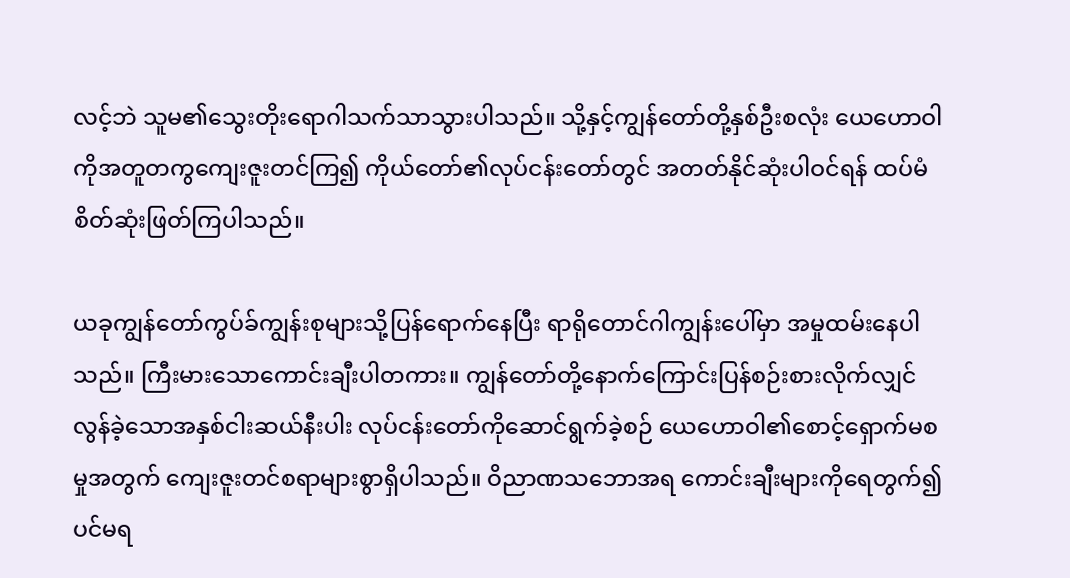လင့်ဘဲ သူမ၏သွေးတိုးရောဂါသက်သာသွားပါသည်။ သို့နှင့်ကျွန်တော်တို့နှစ်ဦးစလုံး ယေဟောဝါကိုအတူတကွကျေးဇူးတင်ကြ၍ ကိုယ်တော်၏လုပ်ငန်းတော်တွင် အတတ်နိုင်ဆုံးပါဝင်ရန် ထပ်မံစိတ်ဆုံးဖြတ်ကြပါသည်။

ယခုကျွန်တော်ကွပ်ခ်ကျွန်းစုများသို့ပြန်ရောက်နေပြီး ရာရိုတောင်ဂါကျွန်းပေါ်မှာ အမှုထမ်းနေပါသည်။ ကြီးမားသောကောင်းချီးပါတကား။ ကျွန်တော်တို့နောက်ကြောင်းပြန်စဉ်းစားလိုက်လျှင် လွန်ခဲ့သောအနှစ်ငါးဆယ်နီးပါး လုပ်ငန်းတော်ကိုဆောင်ရွက်ခဲ့စဉ် ယေဟောဝါ၏စောင့်ရှောက်မစမှုအတွက် ကျေးဇူးတင်စရာများစွာရှိပါသည်။ ဝိညာဏသဘောအရ ကောင်းချီးများကိုရေတွက်၍ပင်မရ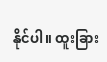နိုင်ပါ။ ထူးခြား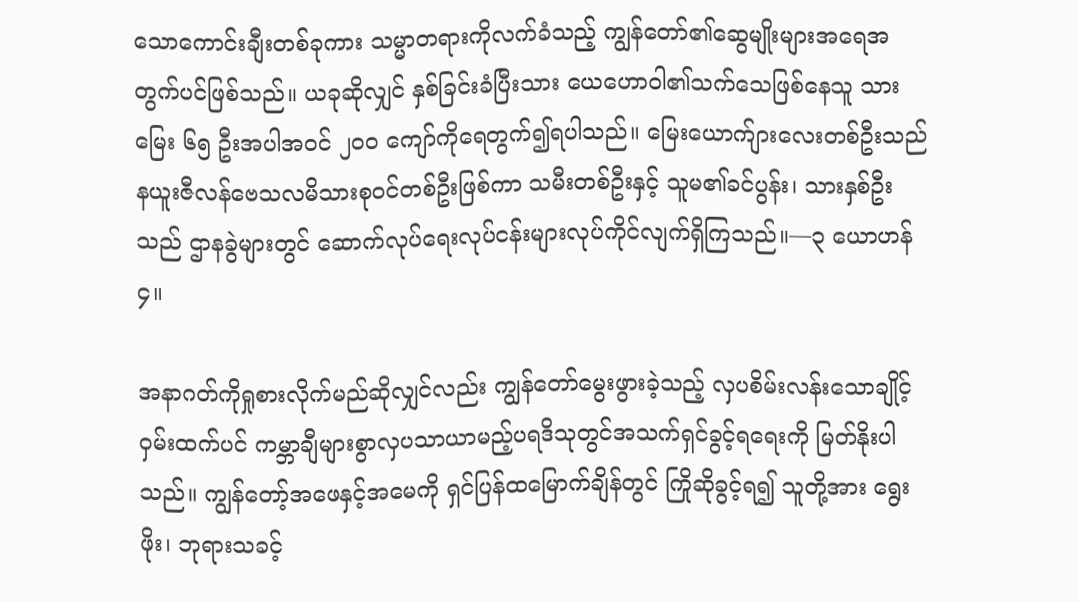သောကောင်းချီးတစ်ခုကား သမ္မာတရားကိုလက်ခံသည့် ကျွန်တော်၏ဆွေမျိုးများအရေအတွက်ပင်ဖြစ်သည်။ ယခုဆိုလျှင် နှစ်ခြင်းခံပြီးသား ယေဟောဝါ၏သက်သေဖြစ်နေသူ သားမြေး ၆၅ ဦးအပါအဝင် ၂၀၀ ကျော်ကိုရေတွက်၍ရပါသည်။ မြေးယောက်ျားလေးတစ်ဦးသည် နယူးဇီလန်ဗေသလမိသားစုဝင်တစ်ဦးဖြစ်ကာ သမီးတစ်ဦးနှင့် သူမ၏ခင်ပွန်း၊ သားနှစ်ဦးသည် ဌာနခွဲများတွင် ဆောက်လုပ်ရေးလုပ်ငန်းများလုပ်ကိုင်လျက်ရှိကြသည်။—၃ ယောဟန် ၄။

အနာဂတ်ကိုရှုစားလိုက်မည်ဆိုလျှင်လည်း ကျွန်တော်မွေးဖွားခဲ့သည့် လှပစိမ်းလန်းသောချိုင့်ဝှမ်းထက်ပင် ကမ္ဘာချီများစွာလှပသာယာမည့်ပရဒိသုတွင်အသက်ရှင်ခွင့်ရရေးကို မြတ်နိုးပါသည်။ ကျွန်တော့်အဖေနှင့်အမေကို ရှင်ပြန်ထမြောက်ချိန်တွင် ကြိုဆိုခွင့်ရ၍ သူတို့အား ရွေးဖိုး၊ ဘုရားသခင့်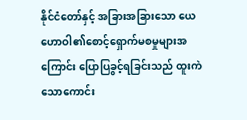နိုင်ငံတော်နှင့် အခြားအခြားသော ယေဟောဝါ၏စောင့်ရှောက်မစမှုများအကြောင်း ပြောပြခွင့်ရခြင်းသည် ထူးကဲသောကောင်း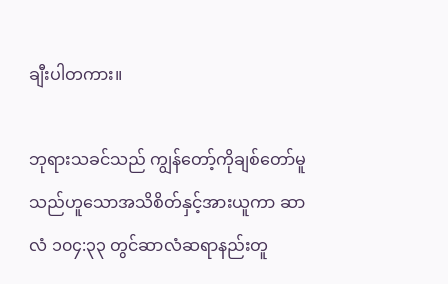ချီးပါတကား။

ဘုရားသခင်သည် ကျွန်တော့်ကိုချစ်တော်မူသည်ဟူသောအသိစိတ်နှင့်အားယူကာ ဆာလံ ၁၀၄:၃၃ တွင်ဆာလံဆရာနည်းတူ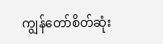ကျွန်တော်စိတ်ဆုံး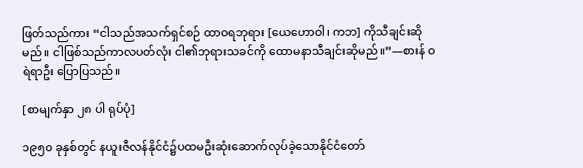ဖြတ်သည်ကား “ငါသည်အသက်ရှင်စဉ် ထာဝရဘုရား [ယေဟောဝါ၊ ကဘ] ကိုသီချင်းဆိုမည်။ ငါဖြစ်သည်ကာလပတ်လုံး ငါ၏ဘုရားသခင်ကို ထောမနာသီချင်းဆိုမည်။”—စားန် ဝရဲရာဦး ပြောပြသည်။

[စာမျက်နှာ ၂၈ ပါ ရုပ်ပုံ]

၁၉၅၀ ခုနှစ်တွင် နယူးဇီလန်နိုင်ငံ၌ပထမဦးဆုံးဆောက်လုပ်ခဲ့သောနိုင်ငံတော်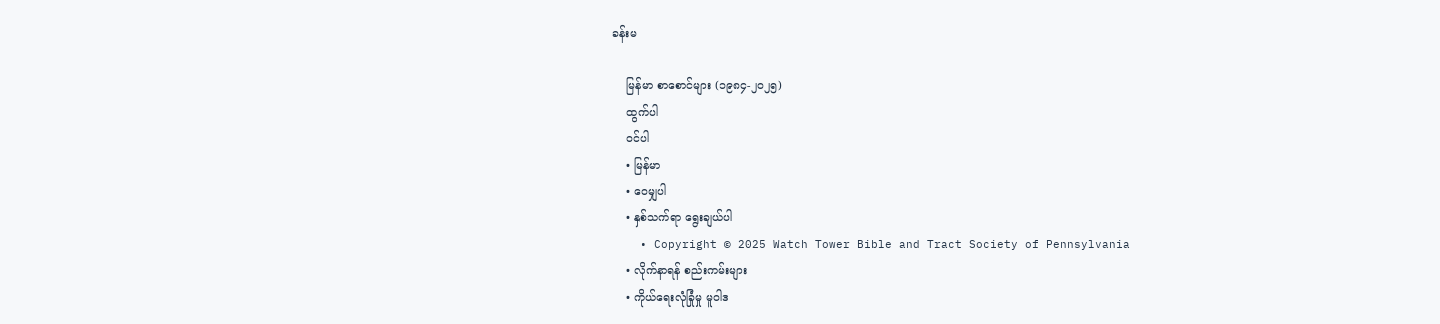ခန်းမ

    မြန်မာ စာစောင်များ (၁၉၈၄-၂၀၂၅)
    ထွက်ပါ
    ဝင်ပါ
    • မြန်မာ
    • ဝေမျှပါ
    • နှစ်သက်ရာ ရွေးချယ်ပါ
    • Copyright © 2025 Watch Tower Bible and Tract Society of Pennsylvania
    • လိုက်နာရန် စည်းကမ်းများ
    • ကိုယ်ရေးလုံခြုံမှု မူဝါဒ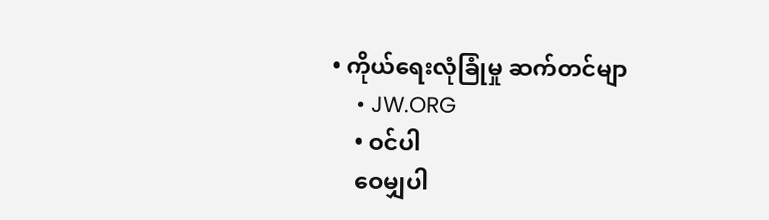• ကိုယ်ရေးလုံခြုံမှု ဆက်တင်မျာ
    • JW.ORG
    • ဝင်ပါ
    ဝေမျှပါ